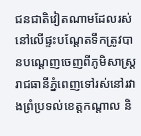ជនជាតិវៀតណាមដែលរស់នៅលើផ្ទះបណ្តែតទឹកត្រូវបានបណ្តេញចេញពីភូមិសាស្រ្តរាជធានីភ្នំពេញទៅរស់នៅរវាងព្រំប្រទល់ខេត្តកណ្តាល និ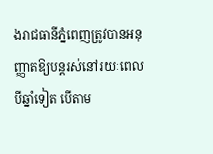ងរាជធានីភ្នំពេញត្រូវបានអនុញ្ញាតឱ្យបន្តរស់នៅរយៈពេលបីឆ្នាំទៀត បើតាម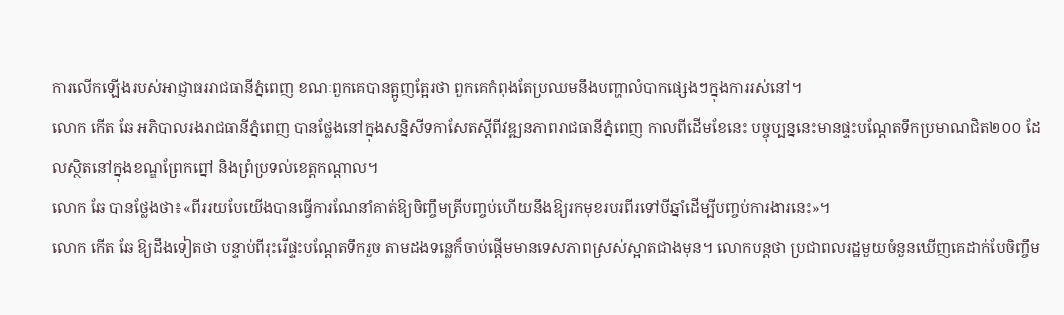ការលើកឡើងរបស់អាជ្ញាធររាជធានីភ្នំពេញ ខណៈពួកគេបានត្អូញត្អែរថា ពួកគេកំពុងតែប្រឈមនឹងបញ្ហាលំបាកផ្សេងៗក្នុងការរស់នៅ។
លោក កើត ឆែ អភិបាលរងរាជធានីភ្នំពេញ បានថ្លែងនៅក្នុងសន្និសីទកាសែតស្តីពីវឌ្ឍនភាពរាជធានីភ្នំពេញ កាលពីដើមខែនេះ បច្ចុប្បន្ននេះមានផ្ទះបណ្ដែតទឹកប្រមាណជិត២០០ ដែលស្ថិតនៅក្នុងខណ្ឌព្រែកព្នៅ និងព្រំប្រទល់ខេត្តកណ្ដាល។
លោក ឆែ បានថ្លែងថា៖«ពីររយបែយើងបានធ្វើការណែនាំគាត់ឱ្យចិញ្ចឹមត្រីបញ្ចប់ហើយនឹងឱ្យរកមុខរបរពីរទៅបីឆ្នាំដើម្បីបញ្ចប់ការងារនេះ»។
លោក កើត ឆែ ឱ្យដឹងទៀតថា បន្ទាប់ពីរុះរើផ្ទះបណ្ដែតទឹករួច តាមដងទន្លេក៏ចាប់ផ្ដើមមានទេសភាពស្រស់ស្អាតជាងមុន។ លោកបន្តថា ប្រជាពលរដ្ឋមួយចំនួនឃើញគេដាក់បែចិញ្ចឹម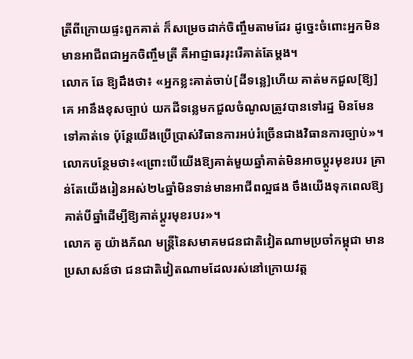ត្រីពីក្រោយផ្ទះពួកគាត់ ក៏សម្រេចដាក់ចិញ្ចឹមតាមដែរ ដូច្នេះចំពោះអ្នកមិនមានអាជីពជាអ្នកចិញ្ចឹមត្រី គឺអាជ្ញាធររុះរើគាត់តែម្ដង។
លោក ឆែ ឱ្យដឹងថា៖ «អ្នកខ្លះគាត់ចាប់[ដីទន្លេ]ហើយ គាត់មកជួល[ឱ្យ]គេ អានឹងខុសច្បាប់ យកដីទន្លេមកជួលចំណូលត្រូវបានទៅរដ្ឋ មិនមែនទៅគាត់ទេ ប៉ុន្តែយើងប្រើប្រាស់វិធានការអប់រំច្រើនជាងវិធានការច្បាប់»។ លោកបន្ថែមថា៖«ព្រោះបើយើងឱ្យគាត់មួយឆ្នាំគាត់មិនអាចប្ដូរមុខរបរ គ្រាន់តែយើងរៀនអស់២៤ឆ្នាំមិនទាន់មានអាជីពល្អផង ចឹងយើងទុកពេលឱ្យគាត់បីឆ្នាំដើម្បីឱ្យគាត់ប្ដូរមុខរបរ»។
លោក តូ យ៉ាងភ័ណ មន្ត្រីនៃសមាគមជនជាតិវៀតណាមប្រចាំកម្ពុជា មានប្រសាសន៍ថា ជនជាតិវៀតណាមដែលរស់នៅក្រោយវត្ត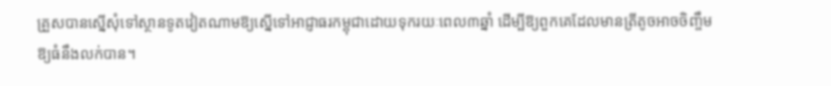គ្រួសបានស្នើសុំទៅស្ថានទូតវៀតណាមឱ្យស្នើទៅអាជ្ញាធរកម្ពុជាដោយទុករយៈពេល៣ឆ្នាំ ដើម្បីឱ្យពួកគេដែលមានត្រីតូចអាចចិញ្ចឹមឱ្យធំនឹងលក់បាន។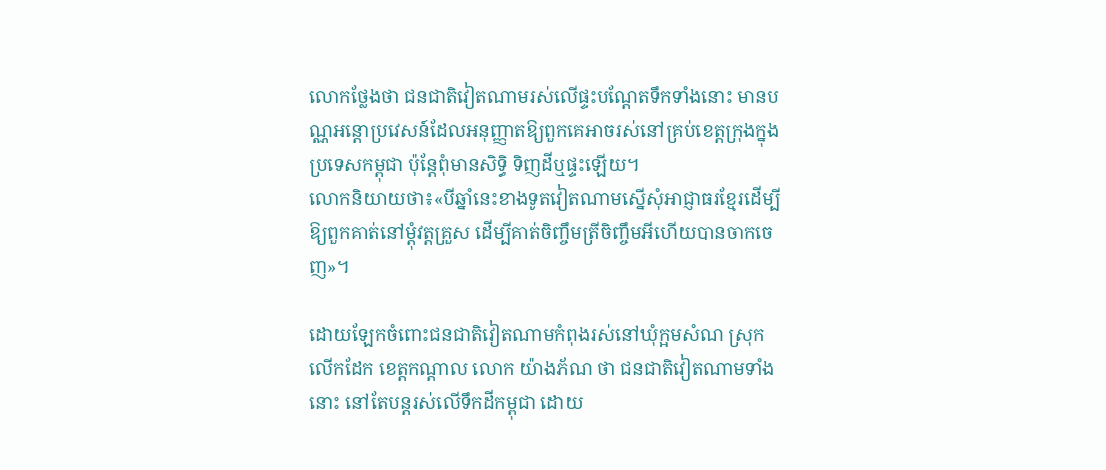លោកថ្លែងថា ជនជាតិវៀតណាមរស់លើផ្ទះបណ្ដែតទឹកទាំងនោះ មានបណ្ណអន្តោប្រវេសន៍ដែលអនុញ្ញាតឱ្យពួកគេអាចរស់នៅគ្រប់ខេត្តក្រុងក្នុងប្រទេសកម្ពុជា ប៉ុន្តែពុំមានសិទ្ធិ ទិញដីឬផ្ទះឡើយ។
លោកនិយាយថា៖«បីឆ្នាំនេះខាងទូតវៀតណាមស្នើសុំអាជ្ញាធរខ្មែរដើម្បីឱ្យពួកគាត់នៅម្ដុំវត្តគ្រួស ដើម្បីគាត់ចិញ្ចឹមត្រីចិញ្ចឹមអីហើយបានចាកចេញ»។

ដោយឡែកចំពោះជនជាតិវៀតណាមកំពុងរស់នៅឃុំក្អមសំណ ស្រុកលើកដែក ខេត្តកណ្ដាល លោក យ៉ាងភ័ណ ថា ជនជាតិវៀតណាមទាំងនោះ នៅតែបន្តរស់លើទឹកដីកម្ពុជា ដោយ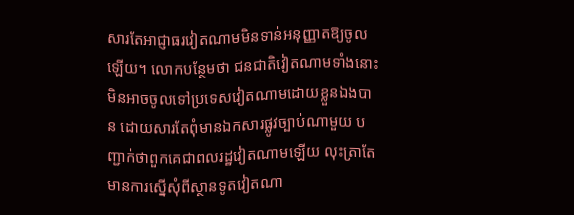សារតែអាជ្ញាធរវៀតណាមមិនទាន់អនុញ្ញាតឱ្យចូលឡើយ។ លោកបន្ថែមថា ជនជាតិវៀតណាមទាំងនោះ មិនអាចចូលទៅប្រទេសវៀតណាមដោយខ្លួនឯងបាន ដោយសារតែពុំមានឯកសារផ្លូវច្បាប់ណាមួយ បញ្ជាក់ថាពួកគេជាពលរដ្ឋវៀតណាមឡើយ លុះត្រាតែមានការស្នើសុំពីស្ថានទូតវៀតណា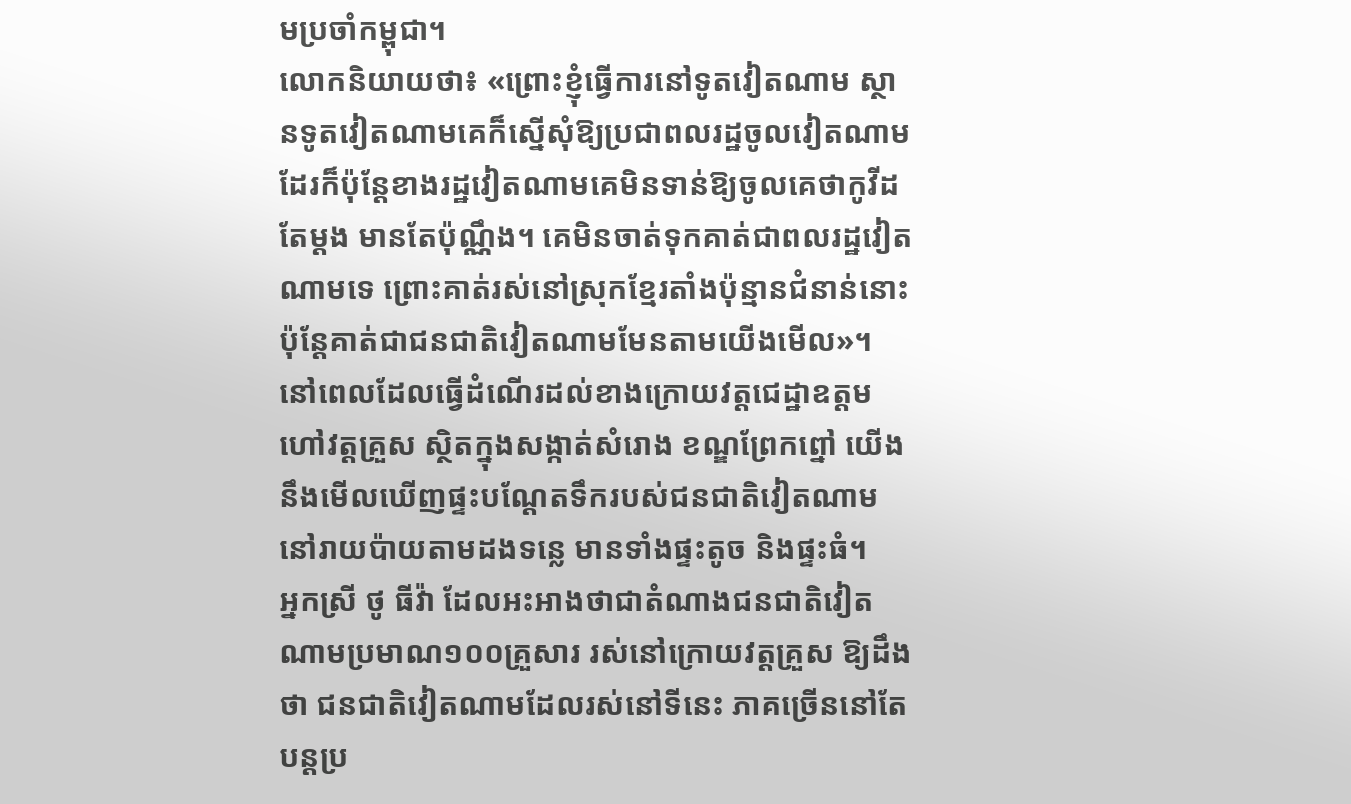មប្រចាំកម្ពុជា។
លោកនិយាយថា៖ «ព្រោះខ្ញុំធ្វើការនៅទូតវៀតណាម ស្ថានទូតវៀតណាមគេក៏ស្នើសុំឱ្យប្រជាពលរដ្ឋចូលវៀតណាមដែរក៏ប៉ុន្តែខាងរដ្ឋវៀតណាមគេមិនទាន់ឱ្យចូលគេថាកូវីដតែម្ដង មានតែប៉ុណ្ណឹង។ គេមិនចាត់ទុកគាត់ជាពលរដ្ឋវៀតណាមទេ ព្រោះគាត់រស់នៅស្រុកខ្មែរតាំងប៉ុន្មានជំនាន់នោះ ប៉ុន្តែគាត់ជាជនជាតិវៀតណាមមែនតាមយើងមើល»។
នៅពេលដែលធ្វើដំណើរដល់ខាងក្រោយវត្តជេដ្ឋាឧត្តម ហៅវត្តគ្រួស ស្ថិតក្នុងសង្កាត់សំរោង ខណ្ឌព្រែកព្នៅ យើងនឹងមើលឃើញផ្ទះបណ្ដែតទឹករបស់ជនជាតិវៀតណាម នៅរាយប៉ាយតាមដងទន្លេ មានទាំងផ្ទះតូច និងផ្ទះធំ។
អ្នកស្រី ថូ ធីវ៉ា ដែលអះអាងថាជាតំណាងជនជាតិវៀតណាមប្រមាណ១០០គ្រួសារ រស់នៅក្រោយវត្តគ្រួស ឱ្យដឹងថា ជនជាតិវៀតណាមដែលរស់នៅទីនេះ ភាគច្រើននៅតែបន្តប្រ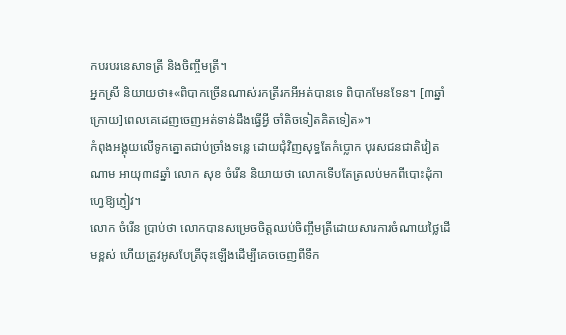កបរបរនេសាទត្រី និងចិញ្ចឹមត្រី។
អ្នកស្រី និយាយថា៖«ពិបាកច្រើនណាស់រកត្រីរកអីអត់បានទេ ពិបាកមែនទែន។ [៣ឆ្នាំក្រោយ]ពេលគេដេញចេញអត់ទាន់ដឹងធ្វើអ្វី ចាំតិចទៀតគិតទៀត»។
កំពុងអង្គុយលើទូកត្នោតជាប់ច្រាំងទន្លេ ដោយជុំវិញសុទ្ធតែកំប្លោក បុរសជនជាតិវៀតណាម អាយុ៣៨ឆ្នាំ លោក សុខ ចំរើន និយាយថា លោកទើបតែត្រលប់មកពីបោះដុំកាហ្វេឱ្យភ្ញៀវ។
លោក ចំរើន ប្រាប់ថា លោកបានសម្រេចចិត្តឈប់ចិញ្ចឹមត្រីដោយសារការចំណាយថ្លៃដើមខ្ពស់ ហើយត្រូវអូសបែត្រីចុះឡើងដើម្បីគេចចេញពីទឹក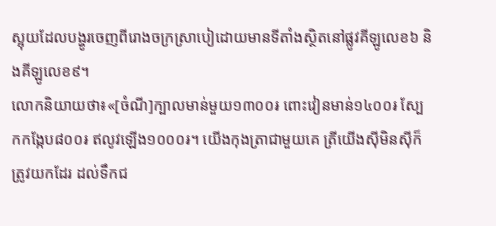ស្អុយដែលបង្ហូរចេញពីរោងចក្រស្រាបៀដោយមានទីតាំងស្ថិតនៅផ្លូវគីឡូលេខ៦ និងគីឡូលេខ៩។
លោកនិយាយថា៖«[ចំណី]ក្បាលមាន់មួយ១៣០០៛ ពោះវៀនមាន់១៤០០៛ ស្បែកកង្កែប៨០០៛ ឥលូវឡើង១០០០៛។ យើងកុងត្រាជាមួយគេ ត្រីយើងស៊ីមិនស៊ីក៏ត្រូវយកដែរ ដល់ទឹកជ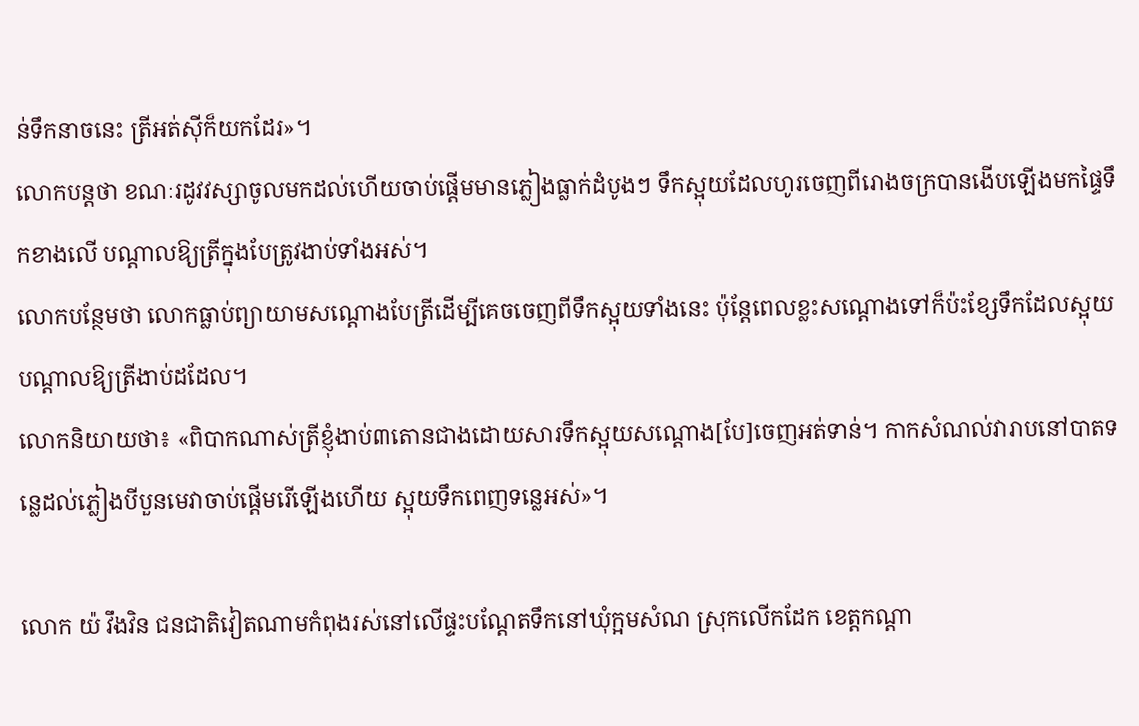ន់ទឹកនាចនេះ ត្រីអត់ស៊ីក៏យកដែរ»។
លោកបន្តថា ខណៈរដូវវស្សាចូលមកដល់ហើយចាប់ផ្ដើមមានភ្លៀងធ្លាក់ដំបូងៗ ទឹកស្អុយដែលហូរចេញពីរោងចក្របានងើបឡើងមកផ្ទៃទឹកខាងលើ បណ្ដាលឱ្យត្រីក្នុងបែត្រូវងាប់ទាំងអស់។
លោកបន្ថែមថា លោកធ្លាប់ព្យាយាមសណ្ដោងបែត្រីដើម្បីគេចចេញពីទឹកស្អុយទាំងនេះ ប៉ុន្តែពេលខ្លះសណ្ដោងទៅក៏ប៉ះខ្សែទឹកដែលស្អុយបណ្ដាលឱ្យត្រីងាប់ដដែល។
លោកនិយាយថា៖ «ពិបាកណាស់ត្រីខ្ញុំងាប់៣តោនជាងដោយសារទឹកស្អុយសណ្ដោង[បែ]ចេញអត់ទាន់។ កាកសំណល់វារាបនៅបាតទន្លេដល់ភ្លៀងបីបួនមេវាចាប់ផ្ដើមរើឡើងហើយ ស្អុយទឹកពេញទន្លេអស់»។

លោក យ៉ វឹងវិន ជនជាតិវៀតណាមកំពុងរស់នៅលើផ្ទះបណ្ដែតទឹកនៅឃុំក្អមសំណ ស្រុកលើកដែក ខេត្តកណ្ដា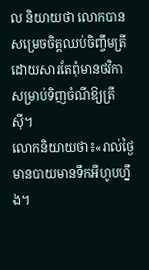ល និយាយថា លោកបានសម្រេចចិត្តឈប់ចិញ្ចឹមត្រីដោយសារតែពុំមានថវិកាសម្រាប់ទិញចំណីឱ្យត្រីស៊ី។
លោកនិយាយថា៖«រាល់ថ្ងៃមានបាយមានទឹកអីហូបហ្នឹង។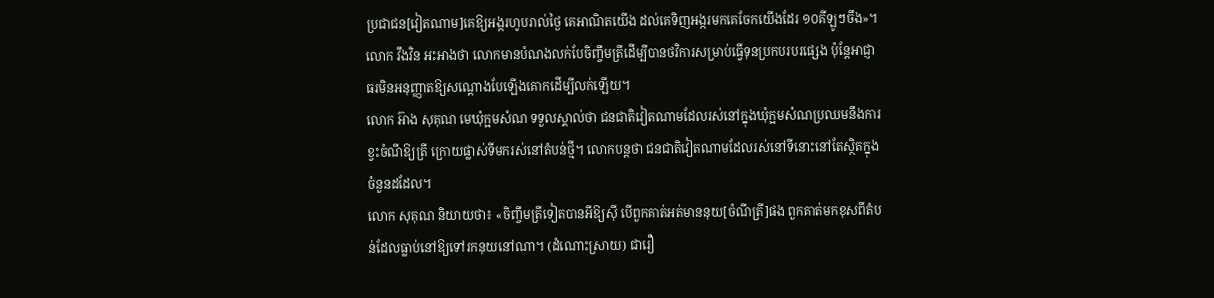ប្រជាជន[វៀតណាម]គេឱ្យអង្ករហូបរាល់ថ្ងៃ គេអាណិតយើង ដល់គេទិញអង្ករមកគេចែកយើងដែរ ១០គីឡូៗចឹង»។
លោក វឹងវិន អះអាងថា លោកមានបំណងលក់បែចិញ្ចឹមត្រីដើម្បីបានថវិការសម្រាប់ធ្វើទុនប្រកបរបរផ្សេង ប៉ុន្តែអាជ្ញាធរមិនអនុញ្ញាតឱ្យសណ្ដោងបែឡើងគោកដើម្បីលក់ឡើយ។
លោក អ៊ាង សុគុណ មេឃុំក្អមសំណ ទទួលស្គាល់ថា ជនជាតិវៀតណាមដែលរស់នៅក្នុងឃុំក្អមសំណប្រឈមនឹងការខ្វះចំណីឱ្យត្រី ក្រោយផ្លាស់ទីមករស់នៅតំបន់ថ្មី។ លោកបន្តថា ជនជាតិវៀតណាមដែលរស់នៅទីនោះនៅតែស្ថិតក្នុងចំនួនដដែល។
លោក សុគុណ និយាយថា៖ «ចិញ្ចឹមត្រីទៀតបានអីឱ្យស៊ី បើពួកគាត់អត់មាននុយ[ចំណីត្រី]ផង ពួកគាត់មកខុសពីតំបន់ដែលធ្លាប់នៅឱ្យទៅរកនុយនៅណា។ (ដំណោះស្រាយ) ជារឿ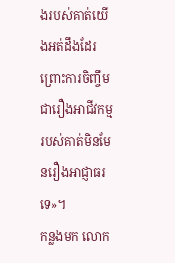ងរបស់គាត់យើងអត់ដឹងដែរ ព្រោះការចិញ្ចឹមជារឿងអាជីវកម្មរបស់គាត់មិនមែនរឿងអាជ្ញាធរទេ»។
កន្លងមក លោក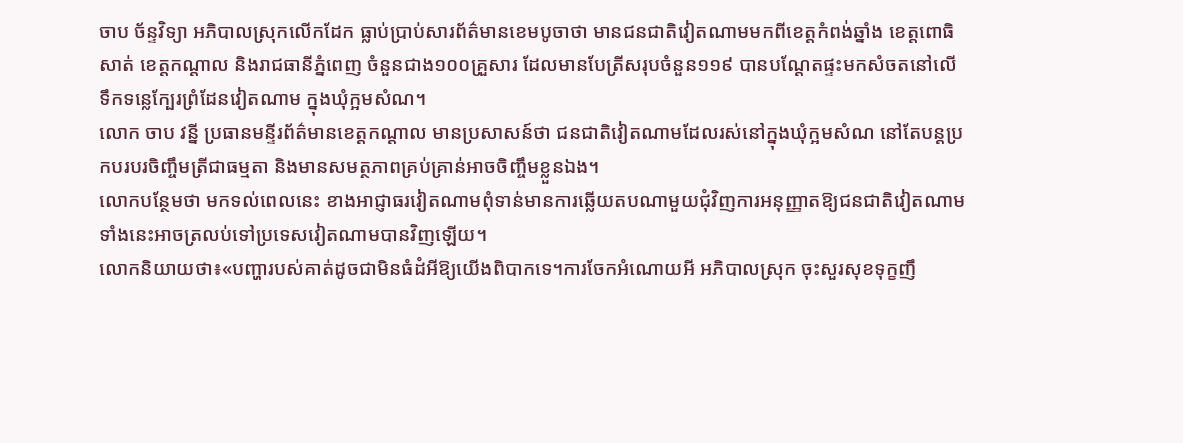ចាប ច័ន្ទវិទ្យា អភិបាលស្រុកលើកដែក ធ្លាប់ប្រាប់សារព័ត៌មានខេមបូចាថា មានជនជាតិវៀតណាមមកពីខេត្តកំពង់ឆ្នាំង ខេត្តពោធិសាត់ ខេត្តកណ្តាល និងរាជធានីភ្នំពេញ ចំនួនជាង១០០គ្រួសារ ដែលមានបែត្រីសរុបចំនួន១១៩ បានបណ្តែតផ្ទះមកសំចតនៅលើទឹកទន្លេក្បែរព្រំដែនវៀតណាម ក្នុងឃុំក្អមសំណ។
លោក ចាប វន្នី ប្រធានមន្ទីរព័ត៌មានខេត្តកណ្ដាល មានប្រសាសន៍ថា ជនជាតិវៀតណាមដែលរស់នៅក្នុងឃុំក្អមសំណ នៅតែបន្តប្រកបរបរចិញ្ចឹមត្រីជាធម្មតា និងមានសមត្ថភាពគ្រប់គ្រាន់អាចចិញ្ចឹមខ្លួនឯង។
លោកបន្ថែមថា មកទល់ពេលនេះ ខាងអាជ្ញាធរវៀតណាមពុំទាន់មានការឆ្លើយតបណាមួយជុំវិញការអនុញ្ញាតឱ្យជនជាតិវៀតណាមទាំងនេះអាចត្រលប់ទៅប្រទេសវៀតណាមបានវិញឡើយ។
លោកនិយាយថា៖«បញ្ហារបស់គាត់ដូចជាមិនធំដំអីឱ្យយើងពិបាកទេ។ការចែកអំណោយអី អភិបាលស្រុក ចុះសួរសុខទុក្ខញឹ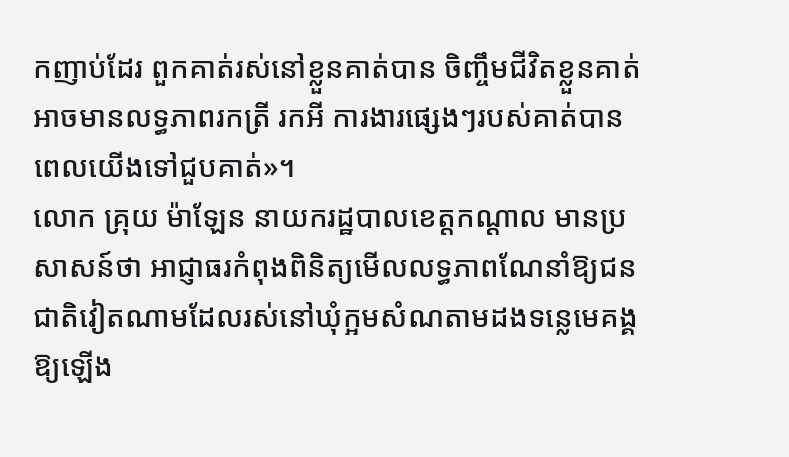កញាប់ដែរ ពួកគាត់រស់នៅខ្លួនគាត់បាន ចិញ្ចឹមជីវិតខ្លួនគាត់ អាចមានលទ្ធភាពរកត្រី រកអី ការងារផ្សេងៗរបស់គាត់បាន ពេលយើងទៅជួបគាត់»។
លោក គ្រុយ ម៉ាឡែន នាយករដ្ឋបាលខេត្តកណ្ដាល មានប្រសាសន៍ថា អាជ្ញាធរកំពុងពិនិត្យមើលលទ្ធភាពណែនាំឱ្យជនជាតិវៀតណាមដែលរស់នៅឃុំក្អមសំណតាមដងទន្លេមេគង្គ ឱ្យឡើង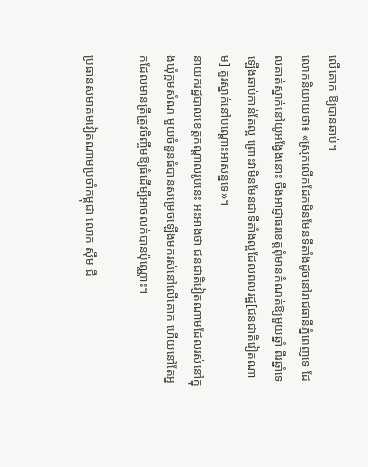លើគោក ឱ្យបានឆាប់។
លោកនិយាយថា៖ «ស្រុកលើកដែកមិនមែនទីតាំងដូចនៅរាជធានីភ្នំពេញទេ ដែលគាត់ស្នាក់នៅយូអង្វែងនោះ ចឹងអាជ្ញាធរខេត្តពុំមានកំណត់ឱ្យមួយឆ្នាំ ពីរឆ្នាំទេ ឡើងឆាប់កាន់តែល្អ ព្រោះវាមិនមែនជាទីតាំងល្អដែលពលរដ្ឋ[ជនជាតិវៀតណាម] គួរស្នាក់នៅបណ្ដោះអាសន្នទេ»។
នាយករដ្ឋបាលខេត្តកណ្ដាលរូបនេះ អះអាងថា ជនជាតិវៀតណាមដែលរស់នៅក្នុងឃុំក្អមសំណ មួយចំនួនធំបានសម្រេចឡើងមករស់នៅលើគោក ហើយនៅតែអ្នកដែលមានត្រីត្រូវចិញ្ចឹមឱ្យធំដើម្បីអាចលក់បានប៉ុណ្ណោះ។

ប្រធានសមាគមវៀតណាមប្រចាំកម្ពុជា លោក ស៊ឹម ជី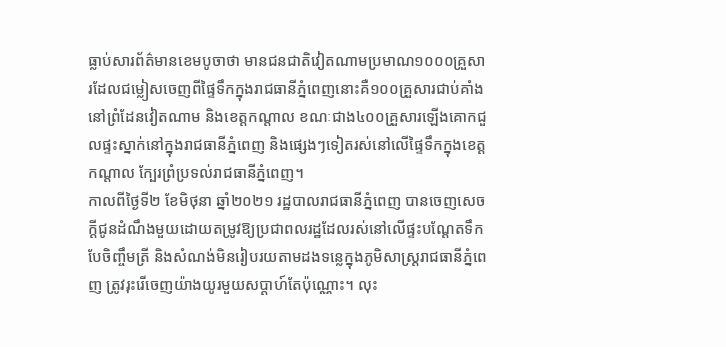ធ្លាប់សារព័ត៌មានខេមបូចាថា មានជនជាតិវៀតណាមប្រមាណ១០០០គ្រួសារដែលជម្លៀសចេញពីផ្ទៃទឹកក្នុងរាជធានីភ្នំពេញនោះគឺ១០០គ្រួសារជាប់គាំងនៅព្រំដែនវៀតណាម និងខេត្តកណ្ដាល ខណៈជាង៤០០គ្រួសារឡើងគោកជួលផ្ទះស្នាក់នៅក្នុងរាជធានីភ្នំពេញ និងផ្សេងៗទៀតរស់នៅលើផ្ទៃទឹកក្នុងខេត្តកណ្តាល ក្បែរព្រំប្រទល់រាជធានីភ្នំពេញ។
កាលពីថ្ងៃទី២ ខែមិថុនា ឆ្នាំ២០២១ រដ្ឋបាលរាជធានីភ្នំពេញ បានចេញសេចក្តីជូនដំណឹងមួយដោយតម្រូវឱ្យប្រជាពលរដ្ឋដែលរស់នៅលើផ្ទះបណ្តែតទឹក បែចិញ្ចឹមត្រី និងសំណង់មិនរៀបរយតាមដងទន្លេក្នុងភូមិសាស្រ្តរាជធានីភ្នំពេញ ត្រូវរុះរើចេញយ៉ាងយូរមួយសប្តាហ៍តែប៉ុណ្ណោះ។ លុះ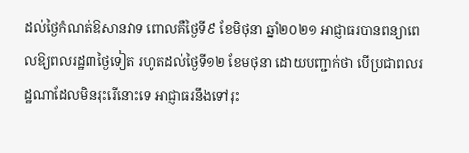ដល់ថ្ងៃកំណត់ឱសានវាទ ពោលគឺថ្ងៃទី៩ ខែមិថុនា ឆ្នាំ២០២១ អាជ្ញាធរបានពន្យាពេលឱ្យពលរដ្ឋ៣ថ្ងៃទៀត រហូតដល់ថ្ងៃទី១២ ខែមថុនា ដោយបញ្ជាក់ថា បើប្រជាពលរដ្ឋណាដែលមិនរុះរើនោះទេ អាជ្ញាធរនឹងទៅរុះ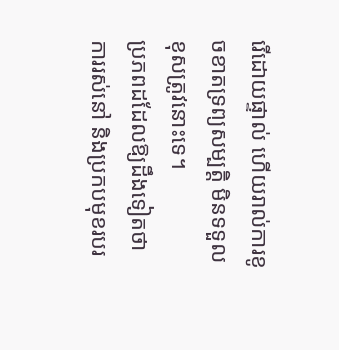រើដោយផ្ទាល់ ហើយរាល់ការខូចខាតទ្រព្យសម្បត្តិ មិនទទួលខុសត្រូវនោះទេ។
ប្រភពដដែលឱ្យដឹងទៀតថា ការរស់នៅ និងប្រកបមុខរបរ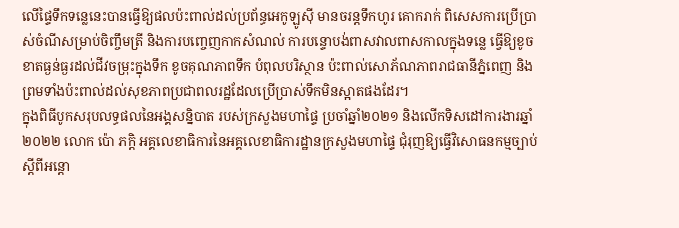លើផ្ទៃទឹកទន្លេនេះបានធ្វើឱ្យផលប៉ះពាល់ដល់ប្រព័ន្ធអេកូឡូស៊ី មានចរន្តទឹកហូរ គោករាក់ ពិសេសការប្រើប្រាស់ចំណីសម្រាប់ចិញ្ចឹមត្រី និងការបញ្ចេញកាកសំណល់ ការបន្ទោបង់ពាសវាលពាសកាលក្នុងទន្លេ ធ្វើឱ្យខូចខាតធ្ងន់ធ្ងរដល់ជីវចម្រុះក្នុងទឹក ខូចគុណភាពទឹក បំពុលបរិស្ថាន ប៉ះពាល់សោភ័ណភាពរាជធានីភ្នំពេញ និងព្រមទាំងប៉ះពាល់ដល់សុខភាពប្រជាពលរដ្ឋដែលប្រើប្រាស់ទឹកមិនស្អាតផងដែរ។
ក្នុងពិធីបូកសរុបលទ្ធផលនៃអង្គសន្និបាត របស់ក្រសួងមហាផ្ទៃ ប្រចាំឆ្នាំ២០២១ និងលើកទិសដៅការងារឆ្នាំ២០២២ លោក ប៉ោ ភក្ដិ អគ្គលេខាធិការនៃអគ្គលេខាធិការដ្ឋានក្រសួងមហាផ្ទៃ ជុំរុញឱ្យធ្វើវិសោធនកម្មច្បាប់ស្ដីពីអន្តោ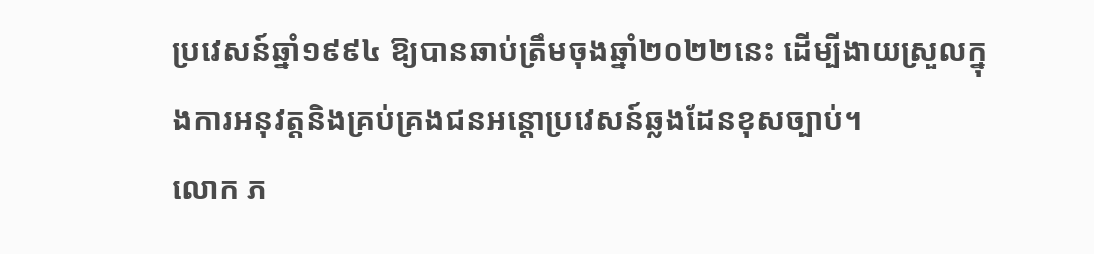ប្រវេសន៍ឆ្នាំ១៩៩៤ ឱ្យបានឆាប់ត្រឹមចុងឆ្នាំ២០២២នេះ ដើម្បីងាយស្រួលក្នុងការអនុវត្តនិងគ្រប់គ្រងជនអន្តោប្រវេសន៍ឆ្លងដែនខុសច្បាប់។
លោក ភ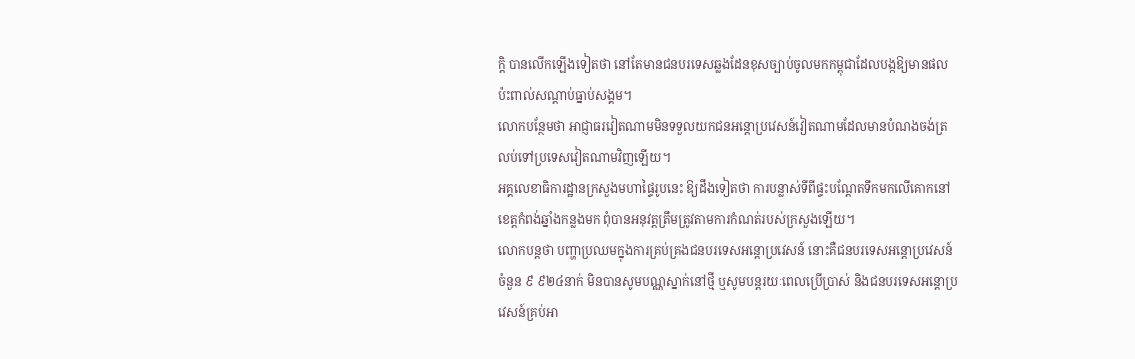ក្ដិ បានលើកឡើងទៀតថា នៅតែមានជនបរទេសឆ្លងដែនខុសច្បាប់ចូលមកកម្ពុជាដែលបង្កឱ្យមានផលប៉ះពាល់សណ្ដាប់ធ្នាប់សង្គម។
លោកបន្ថែមថា អាជ្ញាធរវៀតណាមមិនទទួលយកជនអន្តោប្រវេសន៍វៀតណាមដែលមានបំណងចង់ត្រលប់ទៅប្រទេសវៀតណាមវិញឡើយ។
អគ្គលេខាធិការដ្ឋានក្រសួងមហាផ្ទៃរូបនេះ ឱ្យដឹងទៀតថា ការបន្លាស់ទីពីផ្ទះបណ្ដែតទឹកមកលើគោកនៅខេត្តកំពង់ឆ្នាំងកន្លងមក ពុំបានអនុវត្តត្រឹមត្រូវតាមការកំណត់របស់ក្រសួងឡើយ។
លោកបន្តថា បញ្ហាប្រឈមក្នុងការគ្រប់គ្រងជនបរទេសអន្តោប្រវេសន៍ នោះគឺជនបរទេសអន្តោប្រវេសន៍ចំនួន ៩ ៩២៤នាក់ មិនបានសូមបណ្ណស្នាក់នៅថ្មី ឬសូមបន្តរយៈពេលប្រើប្រាស់ និងជនបរទេសអន្តោប្រវេសន៍គ្រប់អា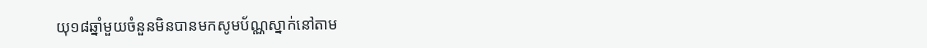យុ១៨ឆ្នាំមួយចំនួនមិនបានមកសូមប័ណ្ណស្នាក់នៅតាម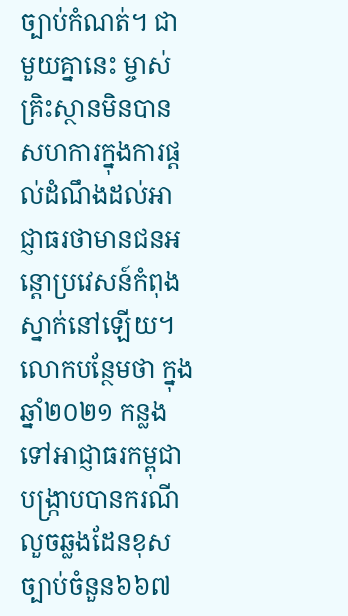ច្បាប់កំណត់។ ជាមួយគ្នានេះ ម្ចាស់គ្រិះស្ថានមិនបានសហការក្នុងការផ្ដល់ដំណឹងដល់អាជ្ញាធរថាមានជនអន្តោប្រវេសន៍កំពុងស្នាក់នៅឡើយ។
លោកបន្ថែមថា ក្នុងឆ្នាំ២០២១ កន្លងទៅអាជ្ញាធរកម្ពុជាបង្ក្រាបបានករណីលួចឆ្លងដែនខុសច្បាប់ចំនួន៦៦៧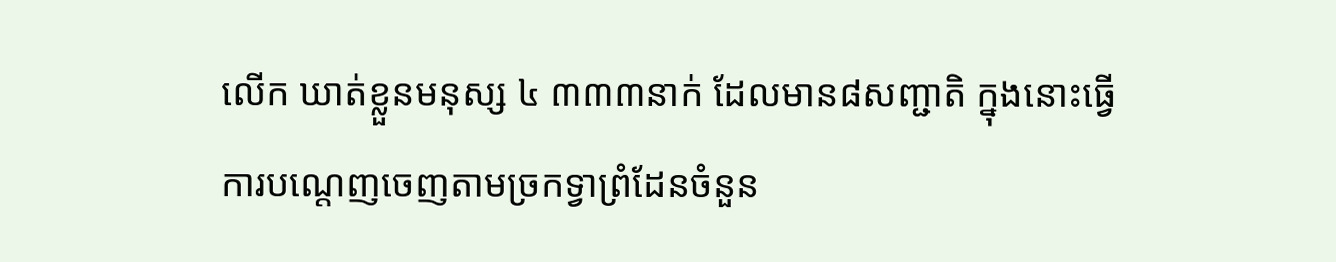លើក ឃាត់ខ្លួនមនុស្ស ៤ ៣៣៣នាក់ ដែលមាន៨សញ្ជាតិ ក្នុងនោះធ្វើការបណ្ដេញចេញតាមច្រកទ្វាព្រំដែនចំនួន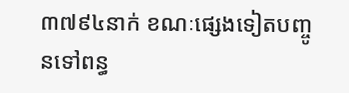៣៧៩៤នាក់ ខណៈផ្សេងទៀតបញ្ចូនទៅពន្ធ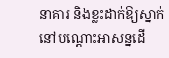នាគារ និងខ្លះដាក់ឱ្យស្នាក់នៅបណ្ដោះអាសន្នដើ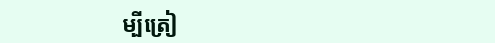ម្បីត្រៀ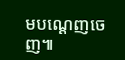មបណ្ដេញចេញ៕